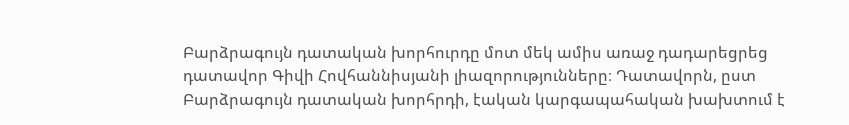Բարձրագույն դատական խորհուրդը մոտ մեկ ամիս առաջ դադարեցրեց դատավոր Գիվի Հովհաննիսյանի լիազորությունները։ Դատավորն, ըստ Բարձրագույն դատական խորհրդի, էական կարգապահական խախտում է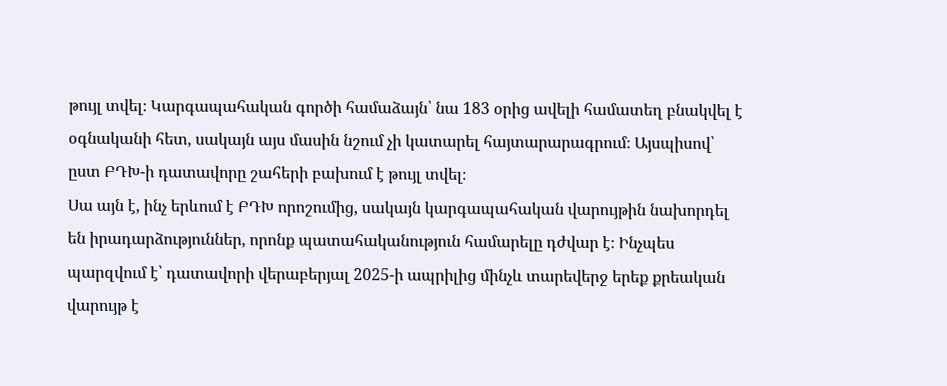թույլ տվել։ Կարգապահական գործի համաձայն՝ նա 183 օրից ավելի համատեղ բնակվել է օգնականի հետ, սակայն այս մասին նշում չի կատարել հայտարարագրում։ Այսպիսով՝ ըստ ԲԴԽ-ի դատավորը շահերի բախում է թույլ տվել։
Սա այն է, ինչ երևում է ԲԴԽ որոշումից, սակայն կարգապահական վարույթին նախորդել են իրադարձություններ, որոնք պատահականություն համարելը դժվար է։ Ինչպես պարզվում է՝ դատավորի վերաբերյալ 2025-ի ապրիլից մինչև տարեվերջ երեք քրեական վարույթ է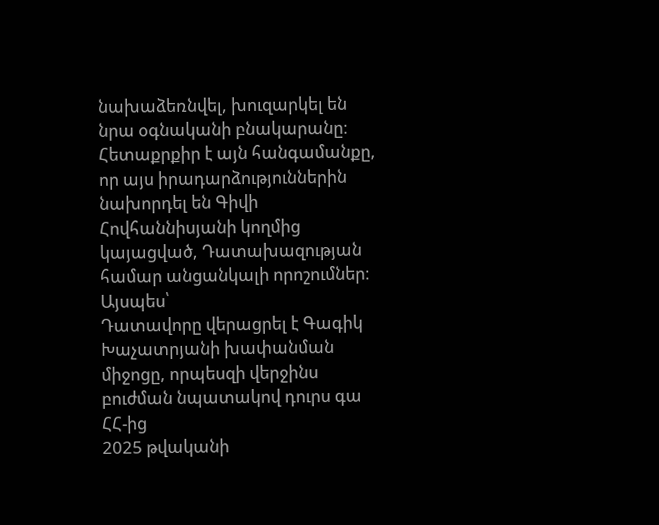նախաձեռնվել, խուզարկել են նրա օգնականի բնակարանը։ Հետաքրքիր է այն հանգամանքը, որ այս իրադարձություններին նախորդել են Գիվի Հովհաննիսյանի կողմից կայացված, Դատախազության համար անցանկալի որոշումներ։
Այսպես՝
Դատավորը վերացրել է Գագիկ Խաչատրյանի խափանման միջոցը, որպեսզի վերջինս բուժման նպատակով դուրս գա ՀՀ-ից
2025 թվականի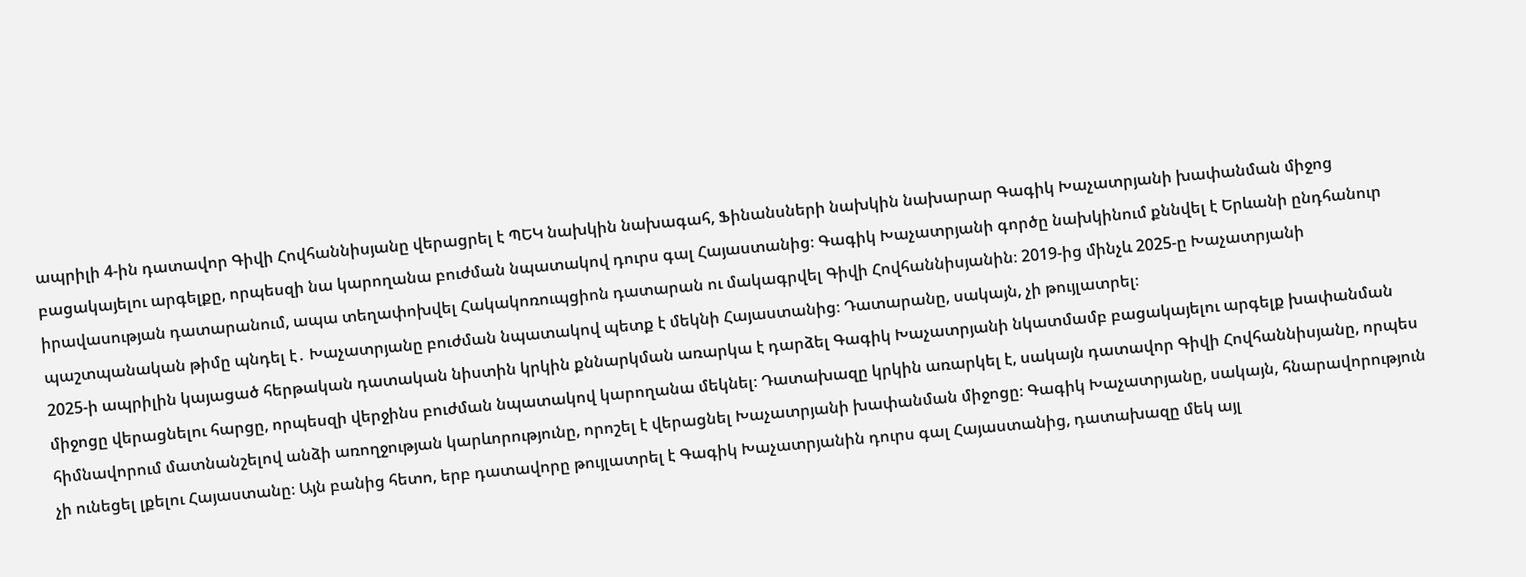ապրիլի 4-ին դատավոր Գիվի Հովհաննիսյանը վերացրել է ՊԵԿ նախկին նախագահ, Ֆինանսների նախկին նախարար Գագիկ Խաչատրյանի խափանման միջոց բացակայելու արգելքը, որպեսզի նա կարողանա բուժման նպատակով դուրս գալ Հայաստանից։ Գագիկ Խաչատրյանի գործը նախկինում քննվել է Երևանի ընդհանուր իրավասության դատարանում, ապա տեղափոխվել Հակակոռուպցիոն դատարան ու մակագրվել Գիվի Հովհաննիսյանին։ 2019-ից մինչև 2025-ը Խաչատրյանի պաշտպանական թիմը պնդել է․ Խաչատրյանը բուժման նպատակով պետք է մեկնի Հայաստանից։ Դատարանը, սակայն, չի թույլատրել։
2025-ի ապրիլին կայացած հերթական դատական նիստին կրկին քննարկման առարկա է դարձել Գագիկ Խաչատրյանի նկատմամբ բացակայելու արգելք խափանման միջոցը վերացնելու հարցը, որպեսզի վերջինս բուժման նպատակով կարողանա մեկնել։ Դատախազը կրկին առարկել է, սակայն դատավոր Գիվի Հովհաննիսյանը, որպես հիմնավորում մատնանշելով անձի առողջության կարևորությունը, որոշել է վերացնել Խաչատրյանի խափանման միջոցը։ Գագիկ Խաչատրյանը, սակայն, հնարավորություն չի ունեցել լքելու Հայաստանը։ Այն բանից հետո, երբ դատավորը թույլատրել է Գագիկ Խաչատրյանին դուրս գալ Հայաստանից, դատախազը մեկ այլ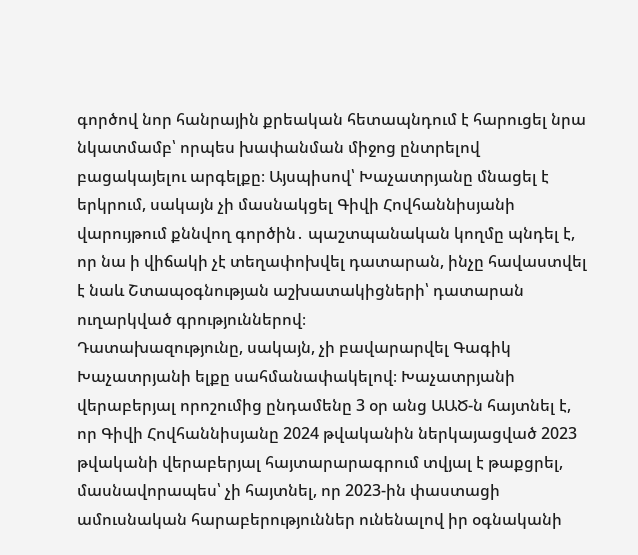գործով նոր հանրային քրեական հետապնդում է հարուցել նրա նկատմամբ՝ որպես խափանման միջոց ընտրելով բացակայելու արգելքը։ Այսպիսով՝ Խաչատրյանը մնացել է երկրում, սակայն չի մասնակցել Գիվի Հովհաննիսյանի վարույթում քննվող գործին․ պաշտպանական կողմը պնդել է, որ նա ի վիճակի չէ տեղափոխվել դատարան, ինչը հավաստվել է նաև Շտապօգնության աշխատակիցների՝ դատարան ուղարկված գրություններով։
Դատախազությունը, սակայն, չի բավարարվել Գագիկ Խաչատրյանի ելքը սահմանափակելով։ Խաչատրյանի վերաբերյալ որոշումից ընդամենը 3 օր անց ԱԱԾ-ն հայտնել է, որ Գիվի Հովհաննիսյանը 2024 թվականին ներկայացված 2023 թվականի վերաբերյալ հայտարարագրում տվյալ է թաքցրել, մասնավորապես՝ չի հայտնել, որ 2023-ին փաստացի ամուսնական հարաբերություններ ունենալով իր օգնականի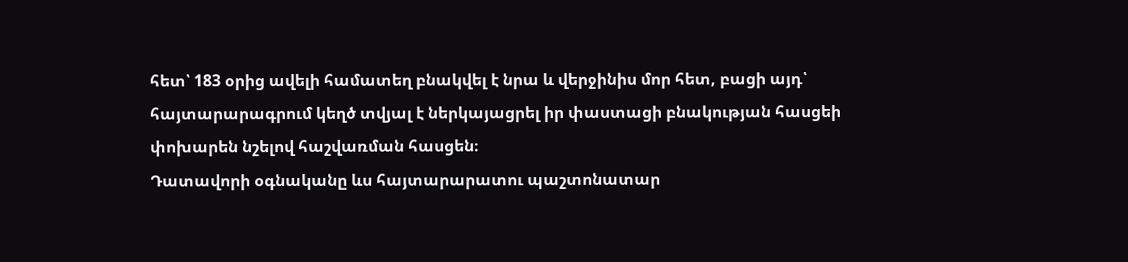հետ՝ 183 օրից ավելի համատեղ բնակվել է նրա և վերջինիս մոր հետ, բացի այդ՝ հայտարարագրում կեղծ տվյալ է ներկայացրել իր փաստացի բնակության հասցեի փոխարեն նշելով հաշվառման հասցեն։
Դատավորի օգնականը ևս հայտարարատու պաշտոնատար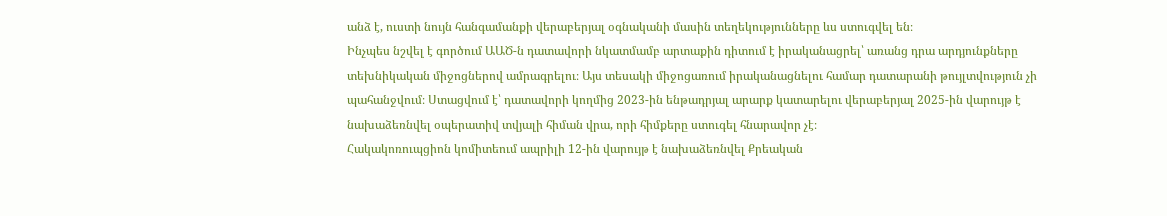անձ է, ուստի նույն հանգամանքի վերաբերյալ օգնականի մասին տեղեկությունները ևս ստուգվել են։
Ինչպես նշվել է գործում ԱԱԾ-ն դատավորի նկատմամբ արտաքին դիտում է իրականացրել՝ առանց դրա արդյունքները տեխնիկական միջոցներով ամրագրելու։ Այս տեսակի միջոցառում իրականացնելու համար դատարանի թույլտվություն չի պահանջվում։ Ստացվում է՝ դատավորի կողմից 2023-ին ենթադրյալ արարք կատարելու վերաբերյալ 2025-ին վարույթ է նախաձեռնվել օպերատիվ տվյալի հիման վրա, որի հիմքերը ստուգել հնարավոր չէ։
Հակակոռուպցիոն կոմիտեում ապրիլի 12-ին վարույթ է նախաձեռնվել Քրեական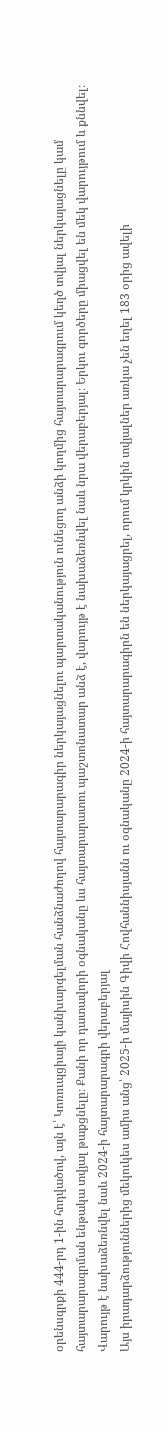օրենսգրքի 444-րդ 1-ին հոդվածով, այն է՝ Կոռուպցիայի կանխարգելման հանձնաժողով հայտարարագիր ներկայացնելու պարտականություն ունեցող անձի կողմից հայտարարագրում կեղծ տվյալ ներկայացնելը կամ հայտարարագրման ենթակա տվյալ թաքցնելը։ Քանի որ դատավորի օգնականը ևս հայտարարատու պաշտոնատար անձ է, վարույթ է նախաձեռնվել նաև նրա վերաբերյալ։ Երկու գործերը միացվել են մեկ վարույթում և քննվել։
Վարույթ է նախաձեռնվել նաև 2024-ի հայտարարագրի վերաբերյալ
Այս իրադարձություններից մեկուկես ամիս անց՝ 2025-ի մայիսին Գիվի Հովհաննիսյանն ու օգնականը 2024-ի հայտարարագիրն են ներկայացրել, որում կրկին տվյալներ առկա չեն եղել 183 օրից ավելի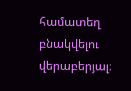համատեղ բնակվելու վերաբերյալ։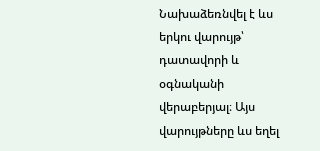Նախաձեռնվել է ևս երկու վարույթ՝ դատավորի և օգնականի վերաբերյալ։ Այս վարույթները ևս եղել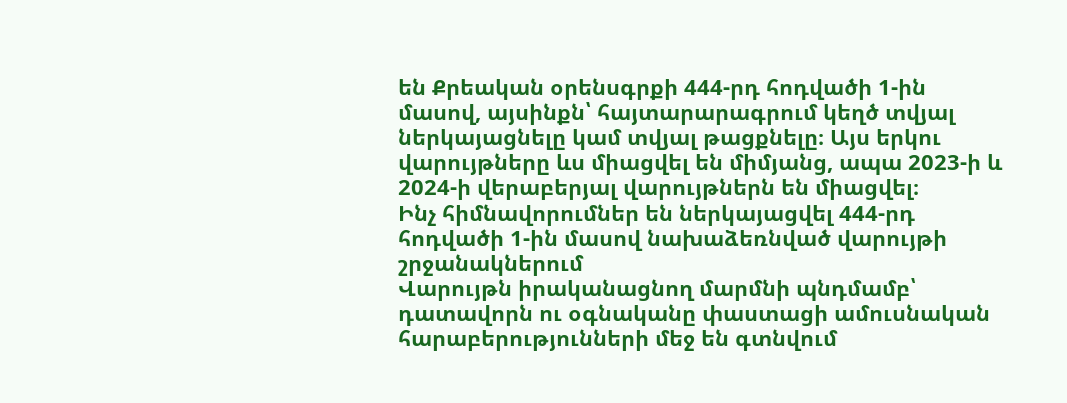են Քրեական օրենսգրքի 444-րդ հոդվածի 1-ին մասով, այսինքն՝ հայտարարագրում կեղծ տվյալ ներկայացնելը կամ տվյալ թացքնելը։ Այս երկու վարույթները ևս միացվել են միմյանց, ապա 2023-ի և 2024-ի վերաբերյալ վարույթներն են միացվել։
Ինչ հիմնավորումներ են ներկայացվել 444-րդ հոդվածի 1-ին մասով նախաձեռնված վարույթի շրջանակներում
Վարույթն իրականացնող մարմնի պնդմամբ՝ դատավորն ու օգնականը փաստացի ամուսնական հարաբերությունների մեջ են գտնվում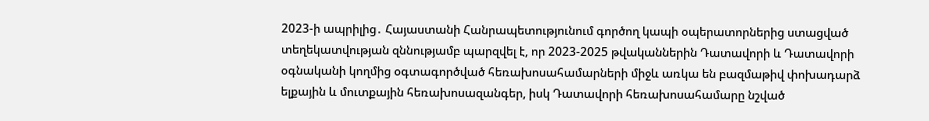2023-ի ապրիլից․ Հայաստանի Հանրապետությունում գործող կապի օպերատորներից ստացված տեղեկատվության զննությամբ պարզվել է, որ 2023-2025 թվականներին Դատավորի և Դատավորի օգնականի կողմից օգտագործված հեռախոսահամարների միջև առկա են բազմաթիվ փոխադարձ ելքային և մուտքային հեռախոսազանգեր, իսկ Դատավորի հեռախոսահամարը նշված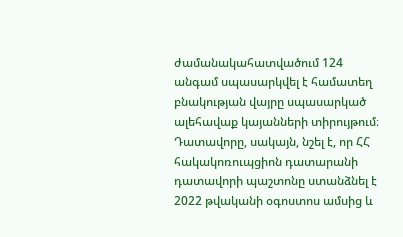ժամանակահատվածում 124 անգամ սպասարկվել է համատեղ բնակության վայրը սպասարկած ալեհավաք կայանների տիրույթում։
Դատավորը, սակայն, նշել է, որ ՀՀ հակակոռուպցիոն դատարանի դատավորի պաշտոնը ստանձնել է 2022 թվականի օգոստոս ամսից և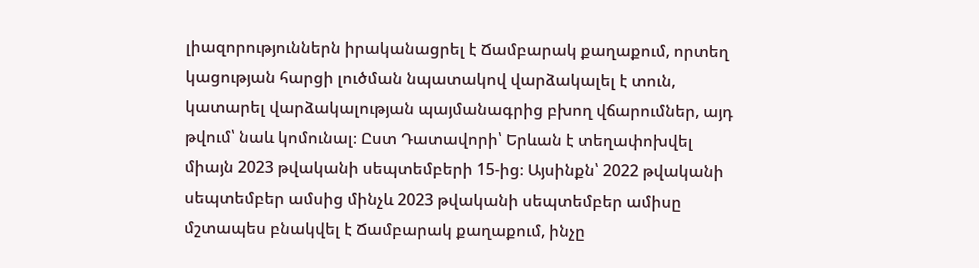լիազորություններն իրականացրել է Ճամբարակ քաղաքում, որտեղ կացության հարցի լուծման նպատակով վարձակալել է տուն, կատարել վարձակալության պայմանագրից բխող վճարումներ, այդ թվում՝ նաև կոմունալ։ Ըստ Դատավորի՝ Երևան է տեղափոխվել միայն 2023 թվականի սեպտեմբերի 15-ից։ Այսինքն՝ 2022 թվականի սեպտեմբեր ամսից մինչև 2023 թվականի սեպտեմբեր ամիսը մշտապես բնակվել է Ճամբարակ քաղաքում, ինչը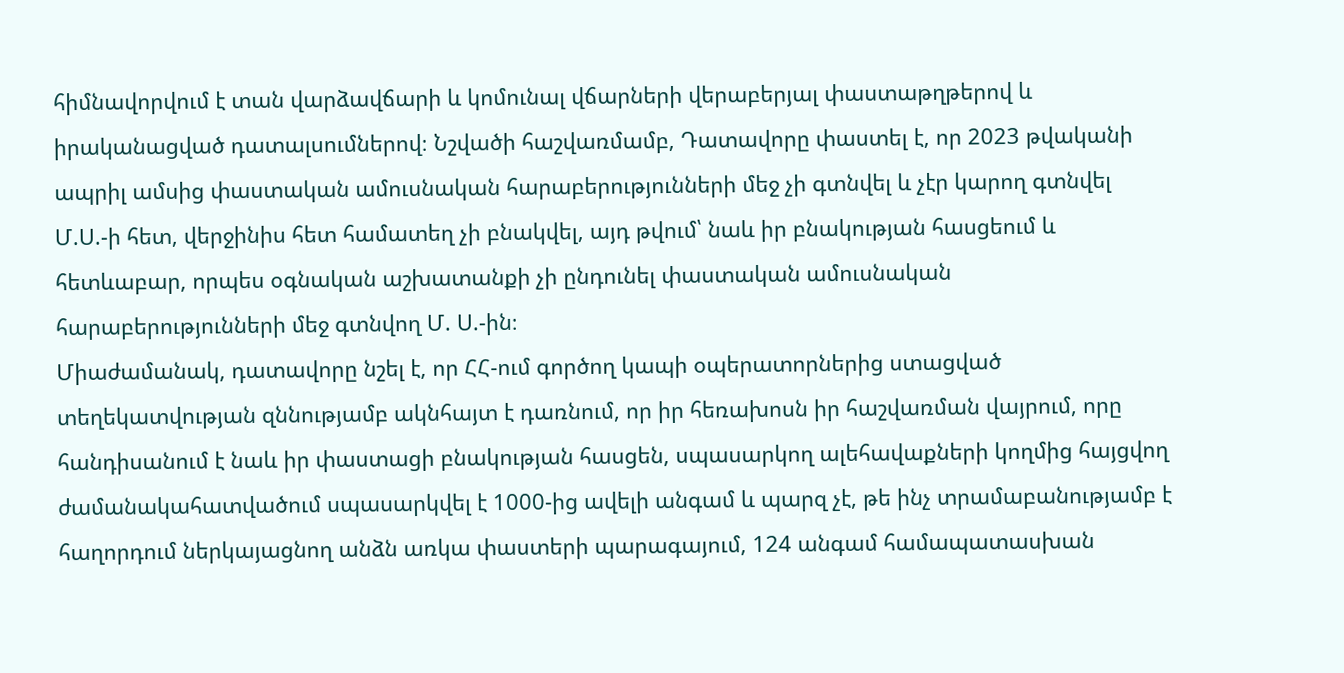հիմնավորվում է տան վարձավճարի և կոմունալ վճարների վերաբերյալ փաստաթղթերով և իրականացված դատալսումներով։ Նշվածի հաշվառմամբ, Դատավորը փաստել է, որ 2023 թվականի ապրիլ ամսից փաստական ամուսնական հարաբերությունների մեջ չի գտնվել և չէր կարող գտնվել Մ.Ս.-ի հետ, վերջինիս հետ համատեղ չի բնակվել, այդ թվում՝ նաև իր բնակության հասցեում և հետևաբար, որպես օգնական աշխատանքի չի ընդունել փաստական ամուսնական հարաբերությունների մեջ գտնվող Մ. Ս.-ին։
Միաժամանակ, դատավորը նշել է, որ ՀՀ-ում գործող կապի օպերատորներից ստացված տեղեկատվության զննությամբ ակնհայտ է դառնում, որ իր հեռախոսն իր հաշվառման վայրում, որը հանդիսանում է նաև իր փաստացի բնակության հասցեն, սպասարկող ալեհավաքների կողմից հայցվող ժամանակահատվածում սպասարկվել է 1000-ից ավելի անգամ և պարզ չէ, թե ինչ տրամաբանությամբ է հաղորդում ներկայացնող անձն առկա փաստերի պարագայում, 124 անգամ համապատասխան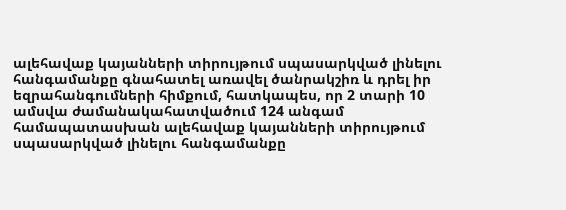ալեհավաք կայանների տիրույթում սպասարկված լինելու հանգամանքը գնահատել առավել ծանրակշիռ և դրել իր եզրահանգումների հիմքում, հատկապես, որ 2 տարի 10 ամսվա ժամանակահատվածում 124 անգամ համապատասխան ալեհավաք կայանների տիրույթում սպասարկված լինելու հանգամանքը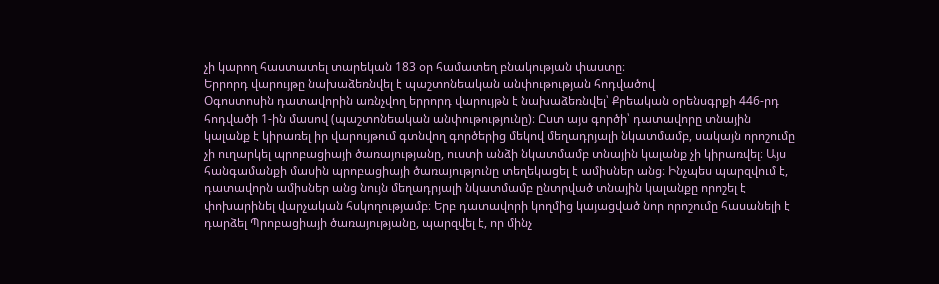չի կարող հաստատել տարեկան 183 օր համատեղ բնակության փաստը։
Երրորդ վարույթը նախաձեռնվել է պաշտոնեական անփութության հոդվածով
Օգոստոսին դատավորին առնչվող երրորդ վարույթն է նախաձեռնվել՝ Քրեական օրենսգրքի 446-րդ հոդվածի 1-ին մասով (պաշտոնեական անփութությունը)։ Ըստ այս գործի՝ դատավորը տնային կալանք է կիրառել իր վարույթում գտնվող գործերից մեկով մեղադրյալի նկատմամբ, սակայն որոշումը չի ուղարկել պրոբացիայի ծառայությանը, ուստի անձի նկատմամբ տնային կալանք չի կիրառվել։ Այս հանգամանքի մասին պրոբացիայի ծառայությունը տեղեկացել է ամիսներ անց։ Ինչպես պարզվում է, դատավորն ամիսներ անց նույն մեղադրյալի նկատմամբ ընտրված տնային կալանքը որոշել է փոխարինել վարչական հսկողությամբ։ Երբ դատավորի կողմից կայացված նոր որոշումը հասանելի է դարձել Պրոբացիայի ծառայությանը, պարզվել է, որ մինչ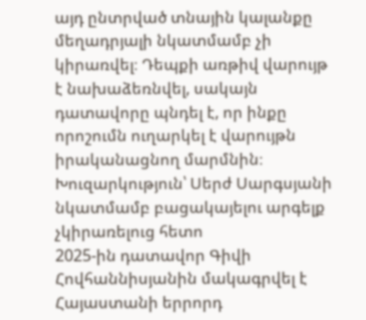այդ ընտրված տնային կալանքը մեղադրյալի նկատմամբ չի կիրառվել։ Դեպքի առթիվ վարույթ է նախաձեռնվել, սակայն դատավորը պնդել է, որ ինքը որոշումն ուղարկել է վարույթն իրականացնող մարմնին։
Խուզարկություն՝ Սերժ Սարգսյանի նկատմամբ բացակայելու արգելք չկիրառելուց հետո
2025-ին դատավոր Գիվի Հովհաննիսյանին մակագրվել է Հայաստանի երրորդ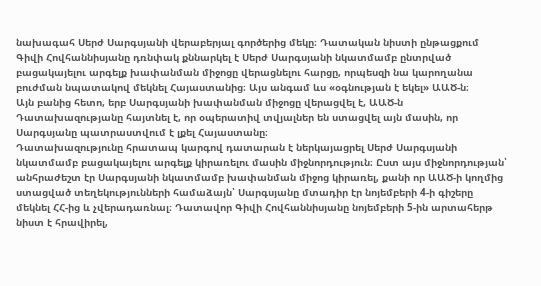նախագահ Սերժ Սարգսյանի վերաբերյալ գործերից մեկը։ Դատական նիստի ընթացքում Գիվի Հովհաննիսյանը դռնփակ քննարկել է Սերժ Սարգսյանի նկատմամբ ընտրված բացակայելու արգելք խափանման միջոցը վերացնելու հարցը, որպեսզի նա կարողանա բուժման նպատակով մեկնել Հայաստանից։ Այս անգամ ևս «օգնության է եկել» ԱԱԾ-ն։
Այն բանից հետո, երբ Սարգսյանի խափանման միջոցը վերացվել է, ԱԱԾ-ն Դատախազությանը հայտնել է, որ օպերատիվ տվյալներ են ստացվել այն մասին, որ Սարգսյանը պատրաստվում է լքել Հայաստանը։
Դատախազությունը հրատապ կարգով դատարան է ներկայացրել Սերժ Սարգսյանի նկատմամբ բացակայելու արգելք կիրառելու մասին միջնորդություն։ Ըստ այս միջնորդության՝ անհրաժեշտ էր Սարգսյանի նկատմամբ խափանման միջոց կիրառել, քանի որ ԱԱԾ-ի կողմից ստացված տեղեկությունների համաձայն՝ Սարգսյանը մտադիր էր նոյեմբերի 4-ի գիշերը մեկնել ՀՀ-ից և չվերադառնալ։ Դատավոր Գիվի Հովհաննիսյանը նոյեմբերի 5-ին արտահերթ նիստ է հրավիրել,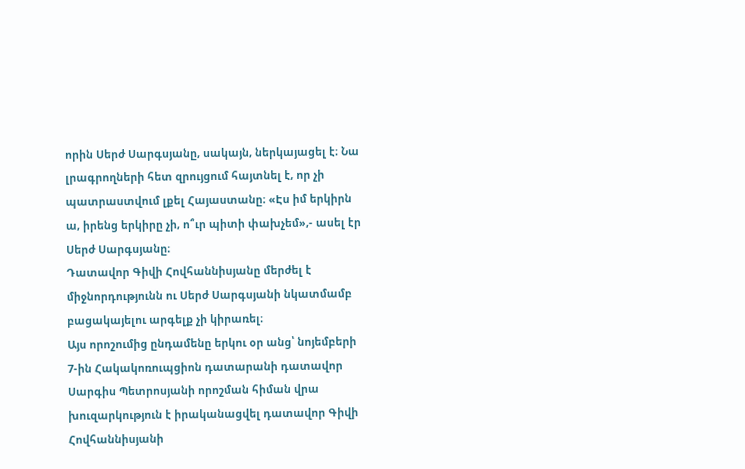որին Սերժ Սարգսյանը, սակայն, ներկայացել է։ Նա լրագրողների հետ զրույցում հայտնել է, որ չի պատրաստվում լքել Հայաստանը։ «Էս իմ երկիրն ա, իրենց երկիրը չի, ո՞ւր պիտի փախչեմ»,- ասել էր Սերժ Սարգսյանը։
Դատավոր Գիվի Հովհաննիսյանը մերժել է միջնորդությունն ու Սերժ Սարգսյանի նկատմամբ բացակայելու արգելք չի կիրառել։
Այս որոշումից ընդամենը երկու օր անց՝ նոյեմբերի 7-ին Հակակոռուպցիոն դատարանի դատավոր Սարգիս Պետրոսյանի որոշման հիման վրա խուզարկություն է իրականացվել դատավոր Գիվի Հովհաննիսյանի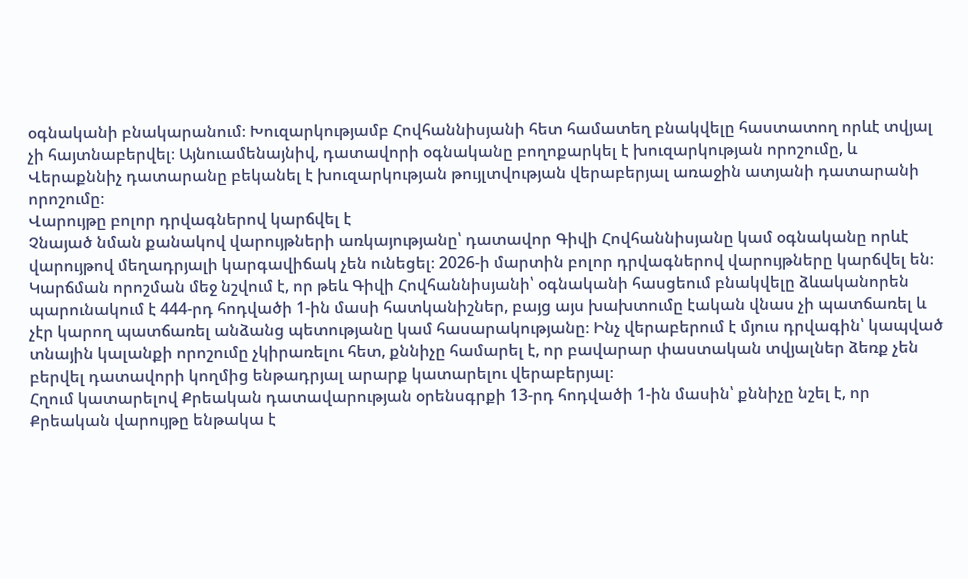օգնականի բնակարանում։ Խուզարկությամբ Հովհաննիսյանի հետ համատեղ բնակվելը հաստատող որևէ տվյալ չի հայտնաբերվել։ Այնուամենայնիվ, դատավորի օգնականը բողոքարկել է խուզարկության որոշումը, և Վերաքննիչ դատարանը բեկանել է խուզարկության թույլտվության վերաբերյալ առաջին ատյանի դատարանի որոշումը։
Վարույթը բոլոր դրվագներով կարճվել է
Չնայած նման քանակով վարույթների առկայությանը՝ դատավոր Գիվի Հովհաննիսյանը կամ օգնականը որևէ վարույթով մեղադրյալի կարգավիճակ չեն ունեցել։ 2026-ի մարտին բոլոր դրվագներով վարույթները կարճվել են։ Կարճման որոշման մեջ նշվում է, որ թեև Գիվի Հովհաննիսյանի՝ օգնականի հասցեում բնակվելը ձևականորեն պարունակում է 444-րդ հոդվածի 1-ին մասի հատկանիշներ, բայց այս խախտումը էական վնաս չի պատճառել և չէր կարող պատճառել անձանց պետությանը կամ հասարակությանը։ Ինչ վերաբերում է մյուս դրվագին՝ կապված տնային կալանքի որոշումը չկիրառելու հետ, քննիչը համարել է, որ բավարար փաստական տվյալներ ձեռք չեն բերվել դատավորի կողմից ենթադրյալ արարք կատարելու վերաբերյալ։
Հղում կատարելով Քրեական դատավարության օրենսգրքի 13-րդ հոդվածի 1-ին մասին՝ քննիչը նշել է, որ Քրեական վարույթը ենթակա է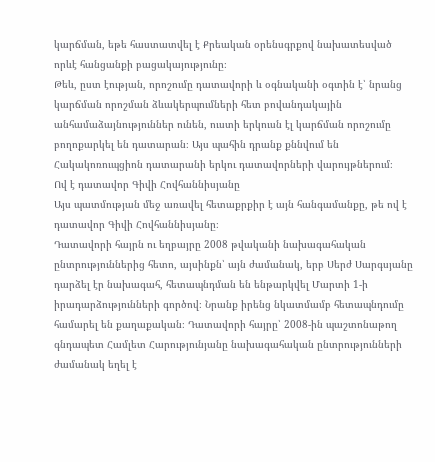կարճման, եթե հաստատվել է Քրեական օրենսգրքով նախատեսված որևէ հանցանքի բացակայությունը։
Թեև, ըստ էության, որոշումը դատավորի և օգնականի օգտին է՝ նրանց կարճման որոշման ձևակերպումների հետ բովանդակային անհամաձայնություններ ունեն, ուստի երկուսն էլ կարճման որոշումը բողոքարկել են դատարան։ Այս պահին դրանք քննվում են Հակակոռուպցիոն դատարանի երկու դատավորների վարույթներում։
Ով է դատավոր Գիվի Հովհաննիսյանը
Այս պատմության մեջ առավել հետաքրքիր է այն հանգամանքը, թե ով է դատավոր Գիվի Հովհաննիսյանը։
Դատավորի հայրն ու եղբայրը 2008 թվականի նախագահական ընտրություններից հետո, այսինքն՝ այն ժամանակ, երբ Սերժ Սարգսյանը դարձել էր նախագահ, հետապնդման են ենթարկվել Մարտի 1-ի իրադարձությունների գործով։ Նրանք իրենց նկատմամբ հետապնդումը համարել են քաղաքական։ Դատավորի հայրը՝ 2008-ին պաշտոնաթող գնդապետ Համլետ Հարությունյանը նախագահական ընտրությունների ժամանակ եղել է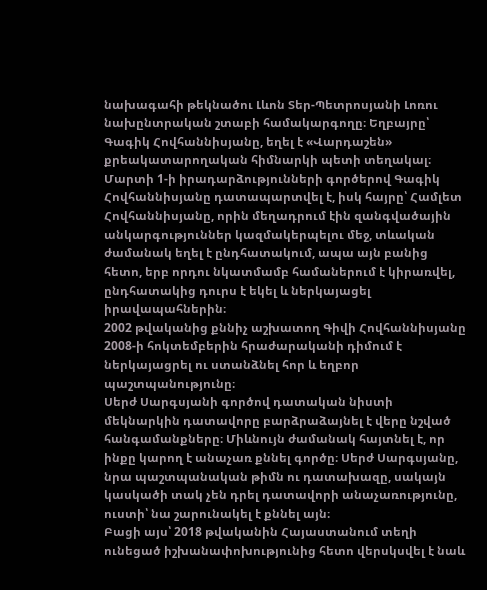նախագահի թեկնածու Լևոն Տեր-Պետրոսյանի Լոռու նախընտրական շտաբի համակարգողը։ Եղբայրը՝ Գագիկ Հովհաննիսյանը, եղել է «Վարդաշեն» քրեակատարողական հիմնարկի պետի տեղակալ։ Մարտի 1-ի իրադարձությունների գործերով Գագիկ Հովհաննիսյանը դատապարտվել է, իսկ հայրը՝ Համլետ Հովհաննիսյանը, որին մեղադրում էին զանգվածային անկարգություններ կազմակերպելու մեջ, տևական ժամանակ եղել է ընդհատակում, ապա այն բանից հետո, երբ որդու նկատմամբ համաներում է կիրառվել, ընդհատակից դուրս է եկել և ներկայացել իրավապահներին։
2002 թվականից քննիչ աշխատող Գիվի Հովհաննիսյանը 2008-ի հոկտեմբերին հրաժարականի դիմում է ներկայացրել ու ստանձնել հոր և եղբոր պաշտպանությունը։
Սերժ Սարգսյանի գործով դատական նիստի մեկնարկին դատավորը բարձրաձայնել է վերը նշված հանգամանքները։ Միևնույն ժամանակ հայտնել է, որ ինքը կարող է անաչառ քննել գործը։ Սերժ Սարգսյանը, նրա պաշտպանական թիմն ու դատախազը, սակայն կասկածի տակ չեն դրել դատավորի անաչառությունը, ուստի՝ նա շարունակել է քննել այն։
Բացի այս՝ 2018 թվականին Հայաստանում տեղի ունեցած իշխանափոխությունից հետո վերսկսվել է նաև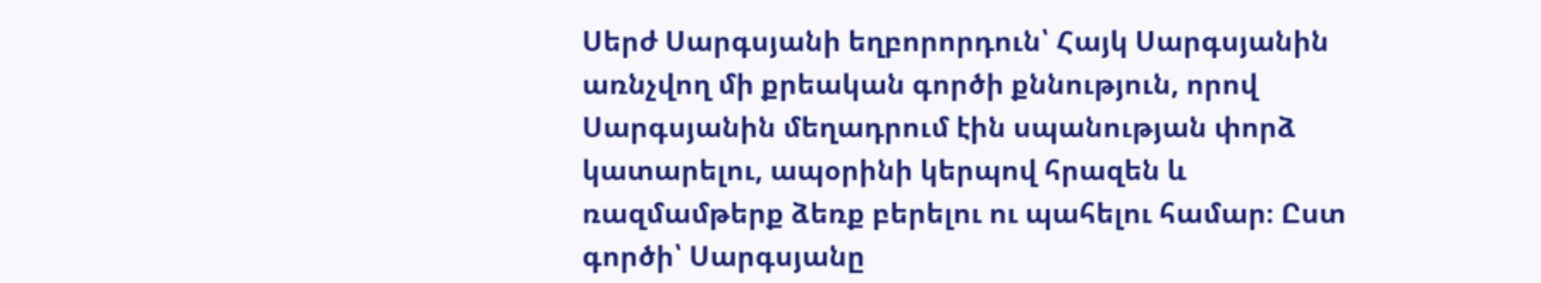Սերժ Սարգսյանի եղբորորդուն՝ Հայկ Սարգսյանին առնչվող մի քրեական գործի քննություն, որով Սարգսյանին մեղադրում էին սպանության փորձ կատարելու, ապօրինի կերպով հրազեն և ռազմամթերք ձեռք բերելու ու պահելու համար։ Ըստ գործի՝ Սարգսյանը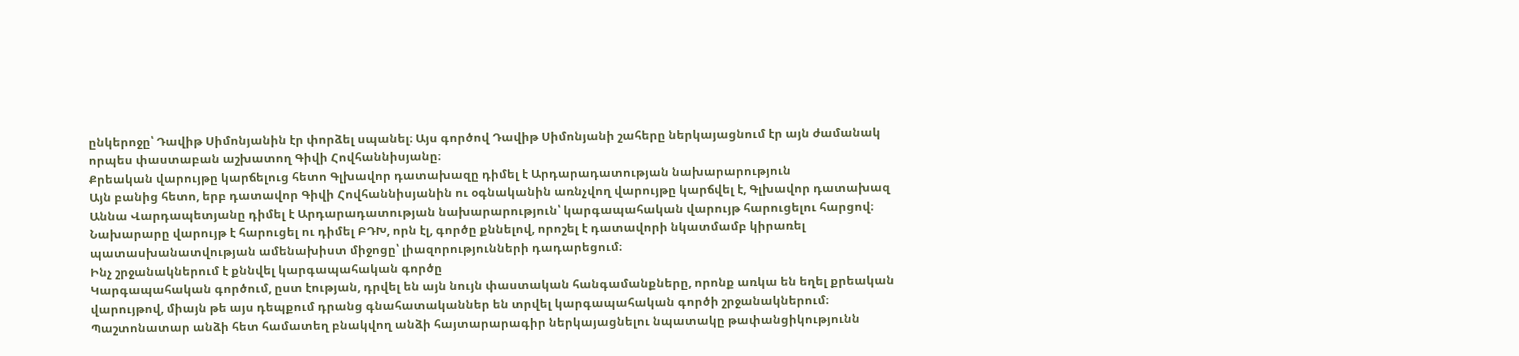ընկերոջը՝ Դավիթ Սիմոնյանին էր փորձել սպանել։ Այս գործով Դավիթ Սիմոնյանի շահերը ներկայացնում էր այն ժամանակ որպես փաստաբան աշխատող Գիվի Հովհաննիսյանը։
Քրեական վարույթը կարճելուց հետո Գլխավոր դատախազը դիմել է Արդարադատության նախարարություն
Այն բանից հետո, երբ դատավոր Գիվի Հովհաննիսյանին ու օգնականին առնչվող վարույթը կարճվել է, Գլխավոր դատախազ Աննա Վարդապետյանը դիմել է Արդարադատության նախարարություն՝ կարգապահական վարույթ հարուցելու հարցով։ Նախարարը վարույթ է հարուցել ու դիմել ԲԴԽ, որն էլ, գործը քննելով, որոշել է դատավորի նկատմամբ կիրառել պատասխանատվության ամենախիստ միջոցը՝ լիազորությունների դադարեցում։
Ինչ շրջանակներում է քննվել կարգապահական գործը
Կարգապահական գործում, ըստ էության, դրվել են այն նույն փաստական հանգամանքները, որոնք առկա են եղել քրեական վարույթով, միայն թե այս դեպքում դրանց գնահատականներ են տրվել կարգապահական գործի շրջանակներում։
Պաշտոնատար անձի հետ համատեղ բնակվող անձի հայտարարագիր ներկայացնելու նպատակը թափանցիկությունն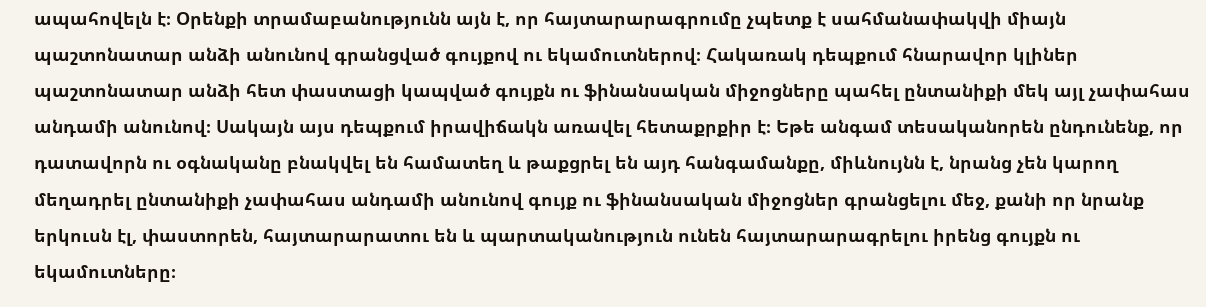ապահովելն է։ Օրենքի տրամաբանությունն այն է, որ հայտարարագրումը չպետք է սահմանափակվի միայն պաշտոնատար անձի անունով գրանցված գույքով ու եկամուտներով։ Հակառակ դեպքում հնարավոր կլիներ պաշտոնատար անձի հետ փաստացի կապված գույքն ու ֆինանսական միջոցները պահել ընտանիքի մեկ այլ չափահաս անդամի անունով։ Սակայն այս դեպքում իրավիճակն առավել հետաքրքիր է։ Եթե անգամ տեսականորեն ընդունենք, որ դատավորն ու օգնականը բնակվել են համատեղ և թաքցրել են այդ հանգամանքը, միևնույնն է, նրանց չեն կարող մեղադրել ընտանիքի չափահաս անդամի անունով գույք ու ֆինանսական միջոցներ գրանցելու մեջ, քանի որ նրանք երկուսն էլ, փաստորեն, հայտարարատու են և պարտականություն ունեն հայտարարագրելու իրենց գույքն ու եկամուտները։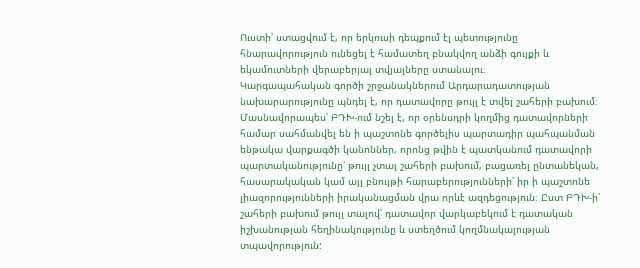Ուստի՝ ստացվում է, որ երկուսի դեպքում էլ պետությունը հնարավորություն ունեցել է համատեղ բնակվող անձի գույքի և եկամուտների վերաբերյալ տվյալները ստանալու։
Կարգապահական գործի շրջանակներում Արդարադատության նախարարությունը պնդել է, որ դատավորը թույլ է տվել շահերի բախում։ Մասնավորապես՝ ԲԴԽ-ում նշել է, որ օրենսդրի կողմից դատավորների համար սահմանվել են ի պաշտոնե գործելիս պարտադիր պահպանման ենթակա վարքագծի կանոններ, որոնց թվին է պատկանում դատավորի պարտականությունը՝ թույլ չտալ շահերի բախում, բացառել ընտանեկան, հասարակական կամ այլ բնույթի հարաբերությունների՝ իր ի պաշտոնե լիազորությունների իրականացման վրա որևէ ազդեցություն։ Ըստ ԲԴԽ-ի՝ շահերի բախում թույլ տալով՝ դատավոր վարկաբեկում է դատական իշխանության հեղինակությունը և ստեղծում կողմնակալության տպավորություն: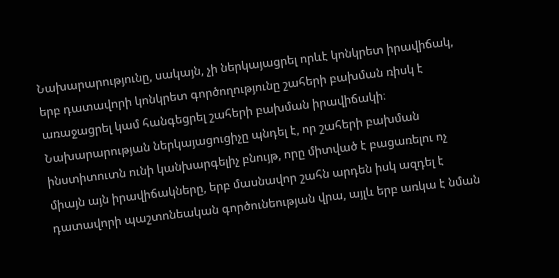Նախարարությունը, սակայն, չի ներկայացրել որևէ կոնկրետ իրավիճակ, երբ դատավորի կոնկրետ գործողությունը շահերի բախման ռիսկ է առաջացրել կամ հանգեցրել շահերի բախման իրավիճակի։ Նախարարության ներկայացուցիչը պնդել է, որ շահերի բախման ինստիտուտն ունի կանխարգելիչ բնույթ, որը միտված է բացառելու ոչ միայն այն իրավիճակները, երբ մասնավոր շահն արդեն իսկ ազդել է դատավորի պաշտոնեական գործունեության վրա, այլև երբ առկա է նման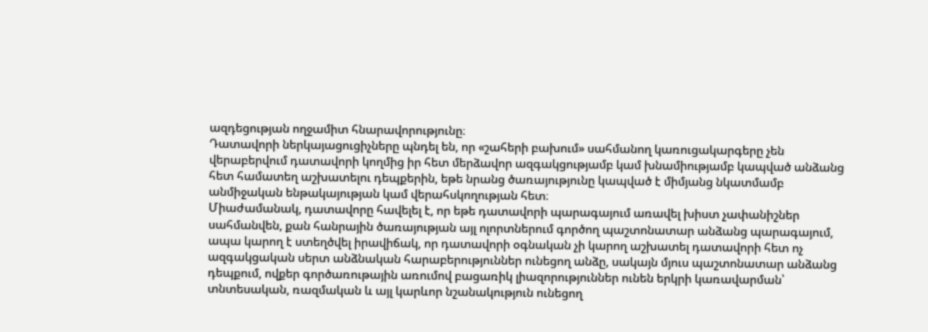ազդեցության ողջամիտ հնարավորությունը։
Դատավորի ներկայացուցիչները պնդել են, որ «շահերի բախում» սահմանող կառուցակարգերը չեն վերաբերվում դատավորի կողմից իր հետ մերձավոր ազգակցությամբ կամ խնամիությամբ կապված անձանց հետ համատեղ աշխատելու դեպքերին, եթե նրանց ծառայությունը կապված է միմյանց նկատմամբ անմիջական ենթակայության կամ վերահսկողության հետ։
Միաժամանակ, դատավորը հավելել է, որ եթե դատավորի պարագայում առավել խիստ չափանիշներ սահմանվեն, քան հանրային ծառայության այլ ոլորտներում գործող պաշտոնատար անձանց պարագայում, ապա կարող է ստեղծվել իրավիճակ, որ դատավորի օգնական չի կարող աշխատել դատավորի հետ ոչ ազգակցական սերտ անձնական հարաբերություններ ունեցող անձը, սակայն մյուս պաշտոնատար անձանց դեպքում, ովքեր գործառութային առումով բացառիկ լիազորություններ ունեն երկրի կառավարման՝ տնտեսական, ռազմական և այլ կարևոր նշանակություն ունեցող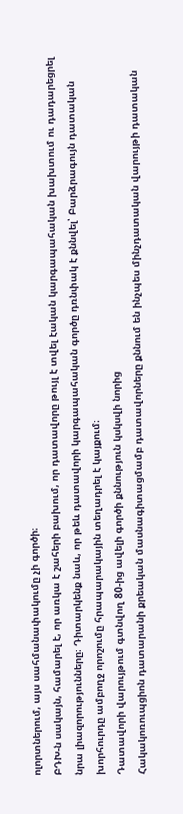ոլորտներում, այս սահմանափակումը չի գործի։
ԲԴԽ-ն սակայն, համարել է, որ առկա է շահերի բախում, որ դատավորը թույլ է տվել էական կարգապահական խախտում ու դադարեցրել նրա լիազորությունները։ Դիտարկենք նաև, որ թեև դատավորի կարգապահական գործը դռնփակ է քննվել՝ Բարձրագույն դատական խորհուրդը ամբողջ որոշումը հրապարակային տեղադրել է կայքում։
Դատավորի վարույթում գտնվող 80-ից ավելի գործի քննություն կսկսվի նորից
Հակակոռուպցիոն դատարանի քրեական մասնագիտացմամբ դատավորները քննում են ինչպես մինչդատական վարույթի դատական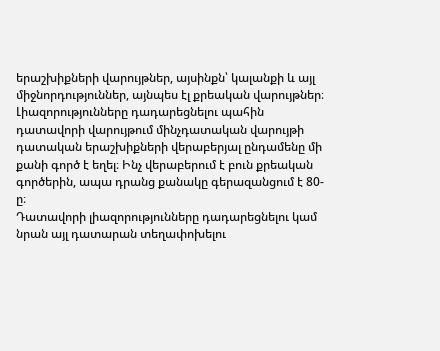երաշխիքների վարույթներ, այսինքն՝ կալանքի և այլ միջնորդություններ, այնպես էլ քրեական վարույթներ։ Լիազորությունները դադարեցնելու պահին դատավորի վարույթում մինչդատական վարույթի դատական երաշխիքների վերաբերյալ ընդամենը մի քանի գործ է եղել։ Ինչ վերաբերում է բուն քրեական գործերին, ապա դրանց քանակը գերազանցում է 80-ը։
Դատավորի լիազորությունները դադարեցնելու կամ նրան այլ դատարան տեղափոխելու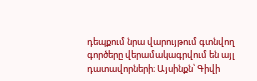դեպքում նրա վարույթում գտնվող գործերը վերամակագրվում են այլ դատավորների։ Այսինքն՝ Գիվի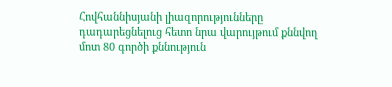Հովհաննիսյանի լիազորությունները դադարեցնելուց հետո նրա վարույթում քննվող մոտ 80 գործի քննություն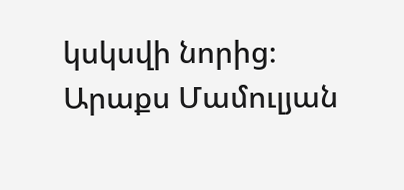կսկսվի նորից։
Արաքս Մամուլյան